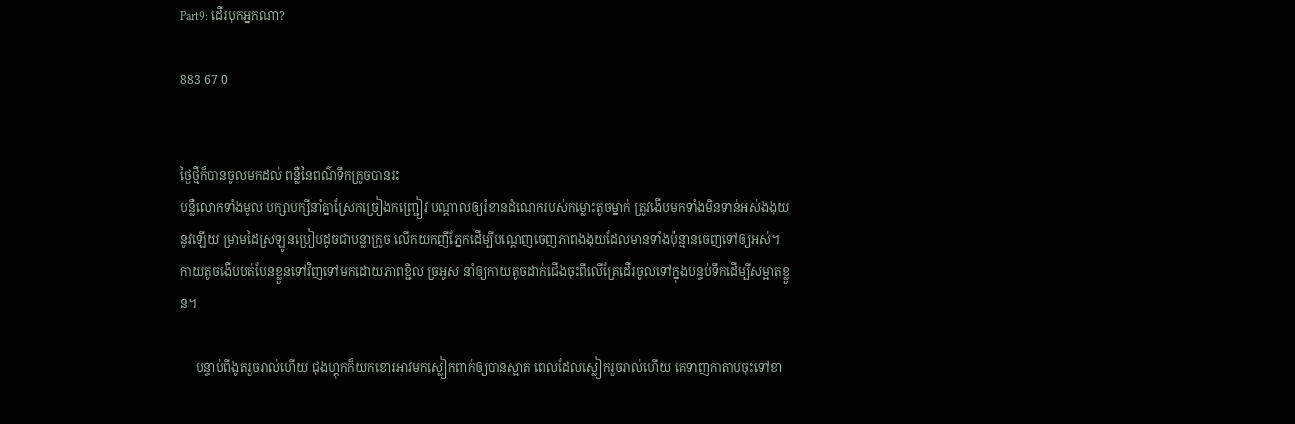Part9: ដើរបុកអ្នកណា?

883 67 0


ថ្ងៃថ្មីក៏បានចូលមកដល់ ពន្លឺនៃពណ៌ទឹកក្រូចបានរះ
បន្លឺលោកទាំងមូល បក្សាបក្សីនាំគ្នាស្រែកច្រៀងកញ្រ្ជៀវ បណ្តាលឲ្យរំខានដំណេករបស់កម្លោះតូចម្នាក់ ត្រូវងើបមកទាំងមិនទាន់អស់ងងុយនូវឡើយ ម្រាមដៃស្រឡូនប្រៀបដូចជាបន្លាក្រូច លើកយកញីភ្នែកដើម្បីបណ្តេញចេញភាពងងុយដែលមានទាំងប៉ុន្មានចេញទៅឲ្យអស់។ កាយតូចងើបបត់បែនខ្លួនទៅវិញទៅមកដោយភាពខ្ជិល ច្រអូស នាំឲ្យកាយតូចដាក់ជើងចុះពីលើគ្រែដើរចូលទៅក្នុងបន្ទប់ទឹកដើម្បីសម្អាតខ្លួន។

     បន្ទាប់ពីងូតរួចរាល់ហើយ ជុងហ្គុកក៏យកខោរអាវមកស្លៀកពាក់ឲ្យបានស្អាត ពេលដែលស្លៀករួចរាល់ហើយ គេទាញកាតាបចុះទៅខា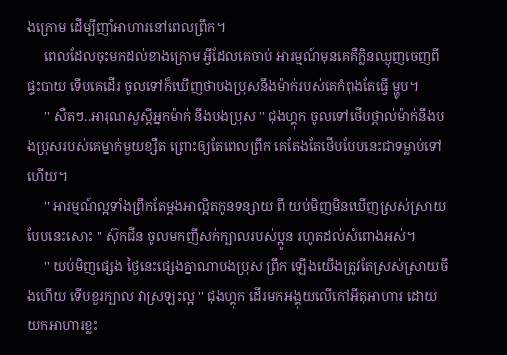ងក្រោម ដើម្បីញាំអាហារនៅពេលព្រឹក។
     ពេលដែលចុះមកដល់ខាងក្រោម អ្វីដែលគេចាប់ អារម្មណ៍មុនគេគឺក្លិនឈ្ងុញចេញពីផ្ទះបាយ ទើបគេដើរ ចូលទៅក៏ឃើញថាបងប្រុសនឹងម៉ាក់របស់គេកំពុងតែធ្វើ ម្ហូប។
     '' សឺតៗ..អារុណសួស្តីអ្នកម៉ាក់ នឹងបងប្រុស '' ជុងហ្គុក ចូលទៅថើបថ្ពាល់ម៉ាក់នឹងបងប្រុសរបស់គេម្នាក់មួយខ្សឺត ព្រោះឲ្យតែពេលព្រឹក គេតែងតែថើបបែបនេះជាទម្លាប់ទៅហើយ។
     '' អារម្មណ៍ល្អទាំងព្រឹកតែម្តងអាល្អិតកូនទន្សាយ ពី យប់មិញមិនឃើញស្រស់ស្រាយបែបនេះសោះ '' ស៊ុកជីន ចូលមកញីសក់ក្បាលរបស់ប្អូន រហូតដល់សំពោងអស់។
     '' យប់មិញផ្សេង ថ្ងៃនេះផ្សេងគ្នាណាបងប្រុស ព្រឹក ឡើងយើងត្រូវតែស្រស់ស្រាយចឹងហើយ ទើបខួរក្បាល វាស្រឡះល្អ '' ជុងហ្គុក ដើរមកអង្គុយលើកៅអីតុអាហារ ដោយយកអាហារខ្លះ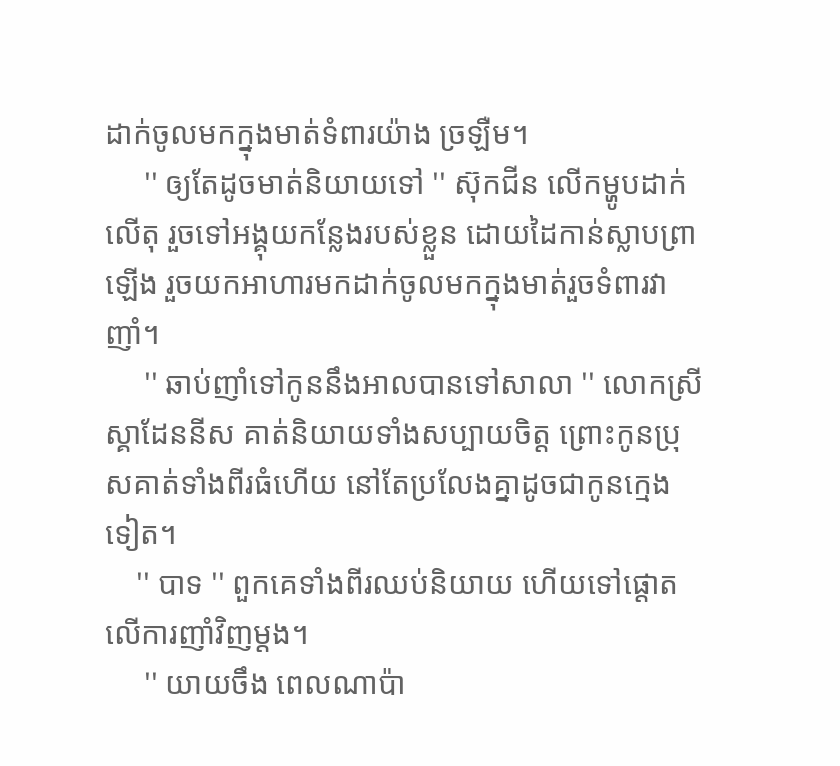ដាក់ចូលមកក្នុងមាត់ទំពារយ៉ាង ច្រឡឺម។
     '' ឲ្យតែដូចមាត់និយាយទៅ '' ស៊ុកជីន លើកម្ហូបដាក់លើតុ រួចទៅអង្គុយកន្លែងរបស់ខ្លួន ដោយដៃកាន់ស្លាបព្រាឡើង រួចយកអាហារមកដាក់ចូលមកក្នុងមាត់រួចទំពារវាញាំ។
     '' ឆាប់ញាំទៅកូននឹងអាលបានទៅសាលា '' លោកស្រីស្គាដែននីស គាត់និយាយទាំងសប្បាយចិត្ត ព្រោះកូនប្រុសគាត់ទាំងពីរធំហើយ នៅតែប្រលែងគ្នាដូចជាកូនក្មេងទៀត។
    '' បាទ '' ពួកគេទាំងពីរឈប់និយាយ ហើយទៅផ្តោតលើការញាំវិញម្តង។
     '' យាយចឹង ពេលណាប៉ា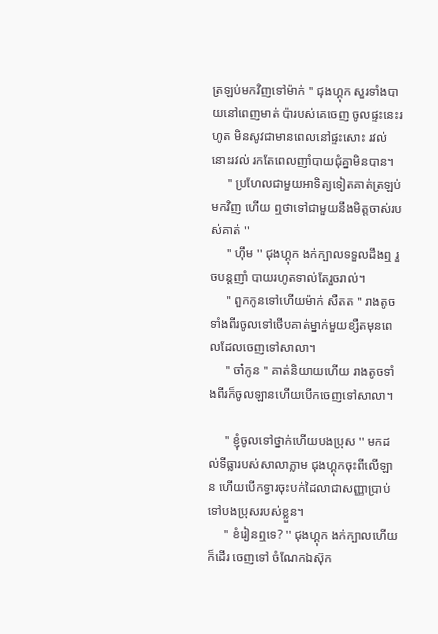ត្រឡប់មកវិញទៅម៉ាក់ '' ជុងហ្គុក សួរទាំងបាយនៅពេញមាត់ ប៉ារបស់គេចេញ ចូលផ្ទះនេះរហូត មិនសូវជាមានពេលនៅផ្ទះសោះ រវល់ នោះរវល់ រកតែពេលញាំបាយជុំគ្នាមិនបាន។
     '' ប្រហែលជាមួយអាទិត្យទៀតគាត់ត្រឡប់មកវិញ ហើយ ឮថាទៅជាមួយនឹងមិត្តចាស់របស់គាត់ ''
     '' ហ៊ឹម '' ជុងហ្គុក ងក់ក្បាលទទួលដឹងឮ រួចបន្តញាំ បាយរហូតទាល់តែរួចរាល់។
     '' ពួកកូនទៅហើយម៉ាក់ សឺតត '' រាងតូចទាំងពីរចូលទៅថើបគាត់ម្នាក់មួយខ្សឺតមុនពេលដែលចេញទៅសាលា។
     '' ចា៎កូន '' គាត់និយាយហើយ រាងតូចទាំងពីរក៏ចូលឡានហើយបើកចេញទៅសាលា។

     '' ខ្ញុំចូលទៅថ្នាក់ហើយបងប្រុស '' មកដល់ទីធ្លារបស់សាលាភ្លាម ជុងហ្គុកចុះពីលើឡាន ហើយបើកទ្វារចុះបក់ដៃលាជាសញ្ញាប្រាប់ទៅបងប្រុសរបស់ខ្លួន។
     '' ខំរៀនឮទេ? '' ជុងហ្គុក ងក់ក្បាលហើយក៏ដើរ ចេញទៅ ចំណែកឯស៊ុក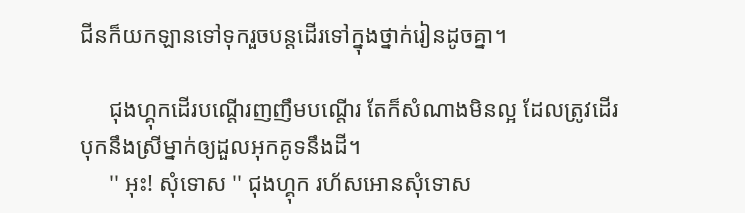ជីនក៏យកឡានទៅទុករួចបន្តដើរទៅក្នុងថ្នាក់រៀនដូចគ្នា។

     ជុងហ្គុកដើរបណ្តើរញញឹមបណ្តើរ តែក៏សំណាងមិនល្អ ដែលត្រូវដើរបុកនឹងស្រីម្នាក់ឲ្យដួលអុកគូទនឹងដី។
     '' អុះ! សុំទោស '' ជុងហ្គុក រហ័សអោនសុំទោស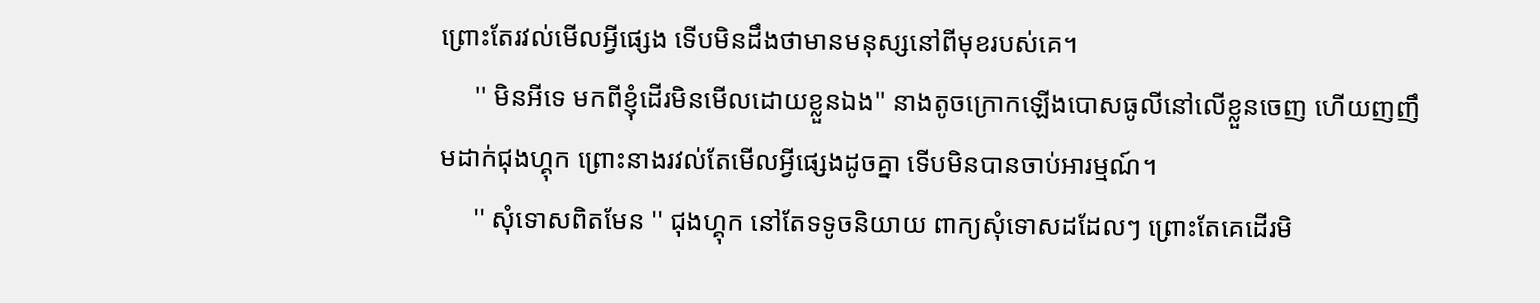ព្រោះតែរវល់មើលអ្វីផ្សេង ទើបមិនដឹងថាមានមនុស្សនៅពីមុខរបស់គេ។
     '' មិនអីទេ មកពីខ្ញុំដើរមិនមើលដោយខ្លួនឯង'' នាងតូចក្រោកឡើងបោសធូលីនៅលើខ្លួនចេញ ហើយញញឹមដាក់ជុងហ្គុក ព្រោះនាងរវល់តែមើលអ្វីផ្សេងដូចគ្នា ទើបមិនបានចាប់អារម្មណ៍។
     '' សុំទោសពិតមែន '' ជុងហ្គុក នៅតែទទូចនិយាយ ពាក្យសុំទោសដដែលៗ ព្រោះតែគេដើរមិ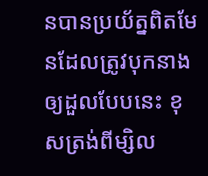នបានប្រយ័ត្នពិតមែនដែលត្រូវបុកនាងឲ្យដួលបែបនេះ ខុសត្រង់ពីម្សិល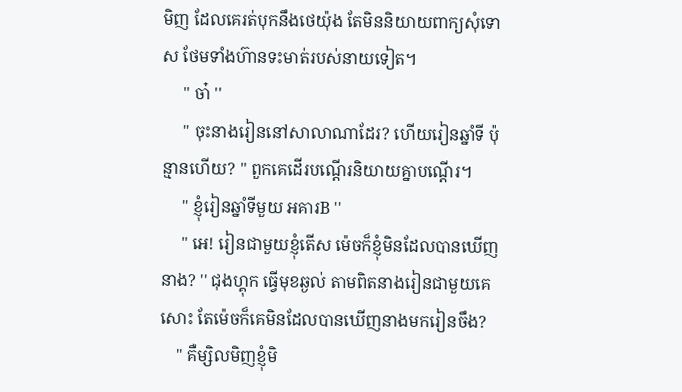មិញ ដែលគេរត់បុកនឹងថេយ៉ុង តែមិននិយាយពាក្យសុំទោស ថែមទាំងហ៊ានទះមាត់របស់នាយទៀត។
     '' ចា៎ ''
     '' ចុះនាងរៀននៅសាលាណាដែរ? ហើយរៀនឆ្នាំទី ប៉ុន្មានហើយ? '' ពួកគេដើរបណ្តើរនិយាយគ្នាបណ្តើរ។
     '' ខ្ញុំរៀនឆ្នាំទីមួយ អគារB ''
     '' អេ! រៀនជាមួយខ្ញុំតើស ម៉េចក៏ខ្ញុំមិនដែលបានឃើញនាង? '' ជុងហ្គុក ធ្វើមុខឆ្ងល់ តាមពិតនាងរៀនជាមួយគេសោះ តែម៉េចក៏គេមិនដែលបានឃើញនាងមករៀនចឹង?
    '' គឺម្សិលមិញខ្ញុំមិ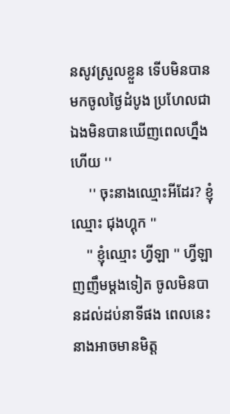នសូវស្រួលខ្លួន ទើបមិនបានមកចូលថ្ងៃដំបូង ប្រហែលជាឯងមិនបានឃើញពេលហ្នឹង ហើយ ''
     '' ចុះនាងឈ្មោះអីដែរ? ខ្ញុំឈ្មោះ ជុងហ្គុក ''
    '' ខ្ញុំឈ្មោះ ហ្វីឡា '' ហ្វីឡា ញញឹមម្តងទៀត ចូលមិនបានដល់ដប់នាទីផង ពេលនេះនាងអាចមានមិត្ត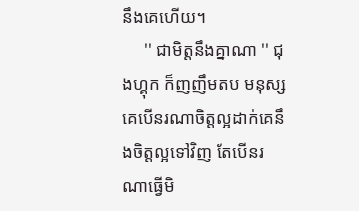នឹងគេហើយ។
     '' ជាមិត្តនឹងគ្នាណា '' ជុងហ្គុក ក៏ញញឹមតប មនុស្សគេបើនរណាចិត្តល្អដាក់គេនឹងចិត្តល្អទៅវិញ តែបើនរណាធ្វើមិ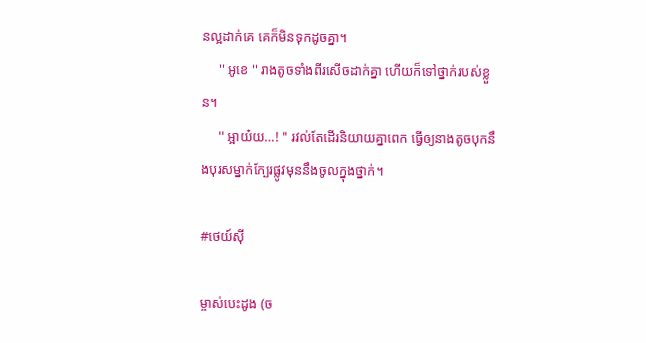នល្អដាក់គេ គេក៏មិនទុកដូចគ្នា។
     '' អូខេ '' រាងតូចទាំងពីរសើចដាក់គ្នា ហើយក៏ទៅថ្នាក់របស់ខ្លួន។
     '' អ្អាយ៎យ…! '' រវល់តែដើរនិយាយគ្នាពេក ធ្វើឲ្យនាងតូចបុកនឹងបុរសម្នាក់ក្បែរផ្លូវមុននឹងចូលក្នុងថ្នាក់។

#ថេយ៍ស៊ី

ម្ចាស់បេះដូង (ច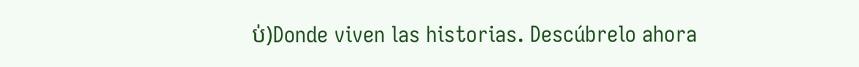ប់)Donde viven las historias. Descúbrelo ahora